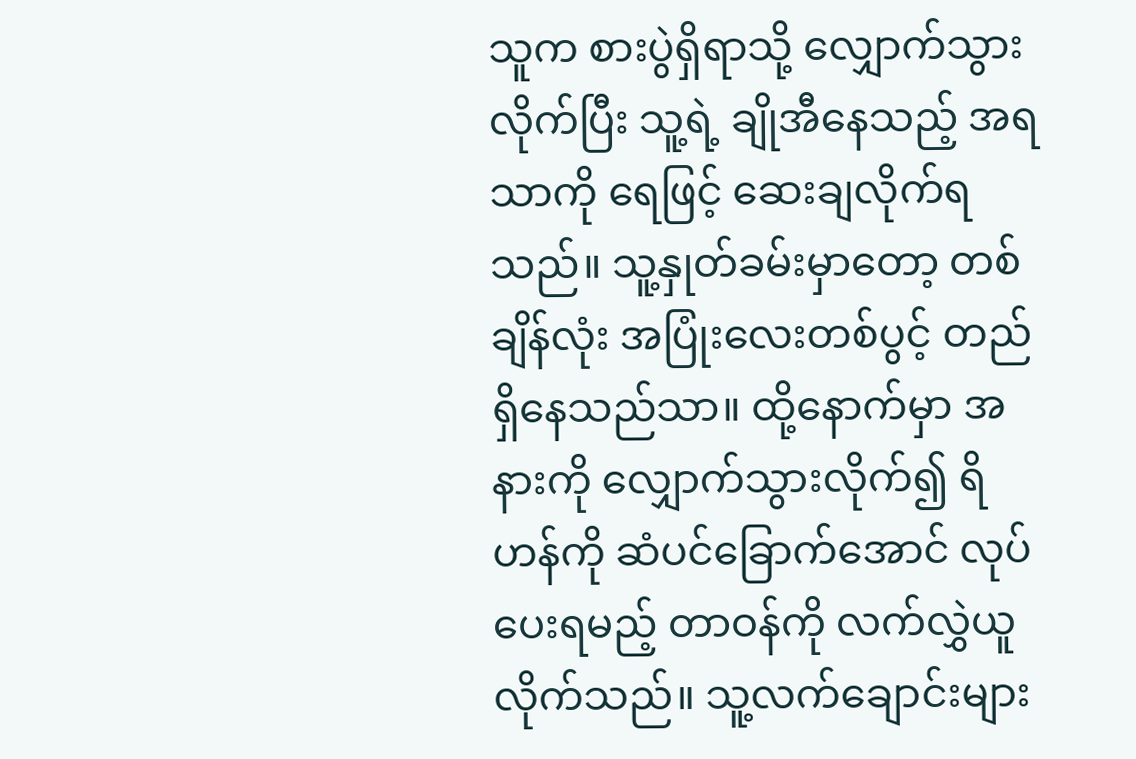သူက စားပွဲရှိရာသို့ လျှောက်သွားလိုက်ပြီး သူ့ရဲ့ ချိုအီနေသည့် အရသာကို ရေဖြင့် ဆေးချလိုက်ရသည်။ သူ့နှုတ်ခမ်းမှာတော့ တစ်ချိန်လုံး အပြုံးလေးတစ်ပွင့် တည်ရှိနေသည်သာ။ ထို့နောက်မှာ အနားကို လျှောက်သွားလိုက်၍ ရိဟန်ကို ဆံပင်ခြောက်အောင် လုပ်ပေးရမည့် တာဝန်ကို လက်လွှဲယူလိုက်သည်။ သူ့လက်ချောင်းများ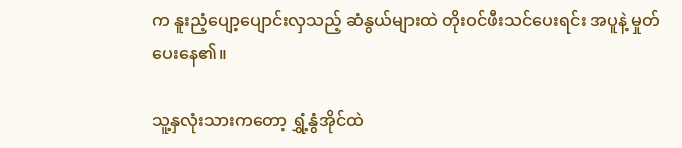က နူးညံ့ပျော့ပျောင်းလှသည့် ဆံနွယ်များထဲ တိုးဝင်ဖီးသင်ပေးရင်း အပူနဲ့ မှုတ်ပေးနေ၏။

သူ့နှလုံးသားကတော့ ရွှံ့နွံအိုင်ထဲ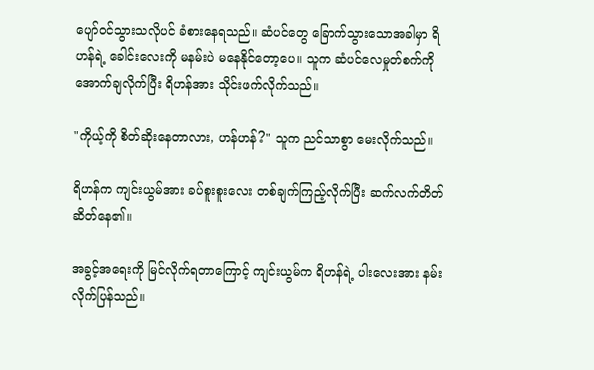ပျော်ဝင်သွားသလိုပင် ခံစားနေရသည်။ ဆံပင်တွေ ခြောက်သွားသောအခါမှာ ရိဟန်ရဲ့ ခေါင်းလေးကို မနမ်းပဲ မနေနိုင်တော့ပေ။ သူက ဆံပင်လေမှုတ်စက်ကို အောက်ချလိုက်ပြီး ရိဟန်အား သိုင်းဖက်လိုက်သည်။

"ကိုယ့်ကို စိတ်ဆိုးနေတာလား, ဟန်ဟန်?" သူက ညင်သာစွာ မေးလိုက်သည်။

ရိဟန်က ကျင်းယွမ်အား ခပ်စူးစူးလေး တစ်ချက်ကြည့်လိုက်ပြီး ဆက်လက်တိတ်ဆိတ်နေ၏။

အခွင့်အရေးကို မြင်လိုက်ရတာကြောင့် ကျင်းယွမ်က ရိဟန်ရဲ့ ပါးလေးအား နမ်းလိုက်ပြန်သည်။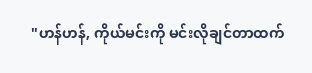"ဟန်ဟန်, ကိုယ်မင်းကို မင်းလိုချင်တာထက်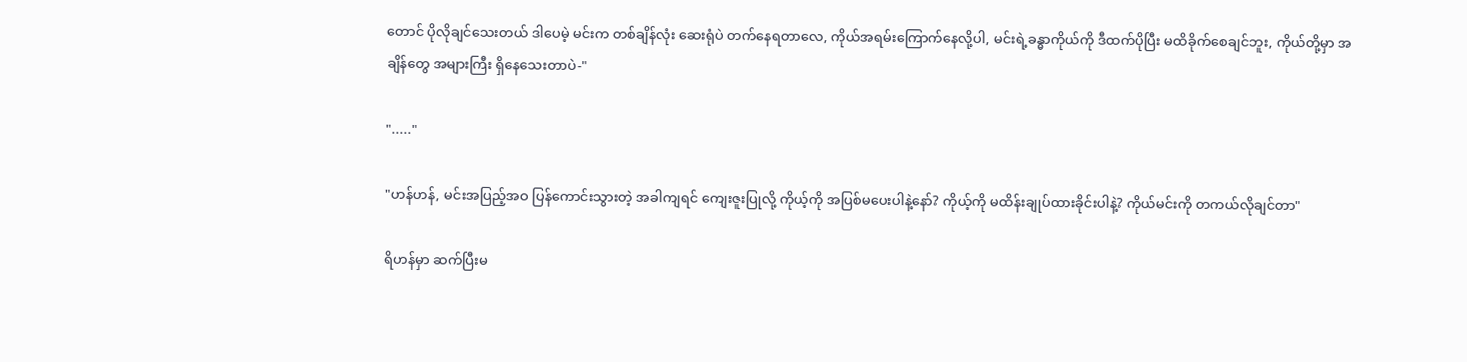တောင် ပိုလိုချင်သေးတယ် ဒါပေမဲ့ မင်းက တစ်ချိန်လုံး ဆေးရုံပဲ တက်နေရတာလေ, ကိုယ်အရမ်းကြောက်နေလို့ပါ, မင်းရဲ့ခန္ဓာကိုယ်ကို ဒီထက်ပိုပြီး မထိခိုက်စေချင်ဘူး, ကိုယ်တို့မှာ အချိန်တွေ အများကြီး ရှိနေသေးတာပဲ-"

"....."

"ဟန်ဟန်, မင်းအပြည့်အဝ ပြန်ကောင်းသွားတဲ့ အခါကျရင် ကျေးဇူးပြုလို့ ကိုယ့်ကို အပြစ်မပေးပါနဲ့နော်? ကိုယ့်ကို မထိန်းချုပ်ထားခိုင်းပါနဲ့? ကိုယ်မင်းကို တကယ်လိုချင်တာ"

ရိဟန်မှာ ဆက်ပြီးမ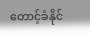တောင့်ခံနိုင်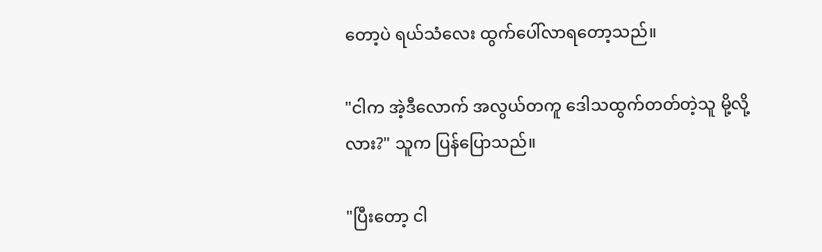တော့ပဲ ရယ်သံလေး ထွက်ပေါ်လာရတော့သည်။

"ငါက အဲ့ဒီလောက် အလွယ်တကူ ဒေါသထွက်တတ်တဲ့သူ မို့လို့လား?" သူက ပြန်ပြောသည်။

"ပြီးတော့ ငါ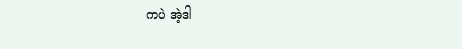ကပဲ အဲ့ဒါ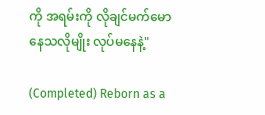ကို အရမ်းကို လိုချင်မက်မောနေသလိုမျိုး လုပ်မနေနဲ့"

(Completed) Reborn as a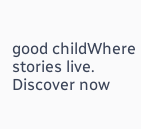good childWhere stories live. Discover now